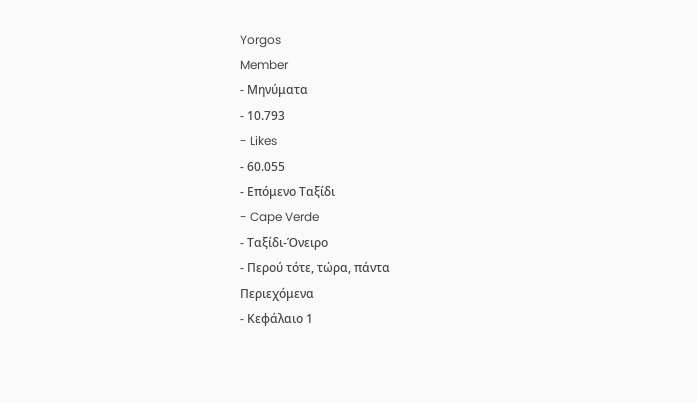Yorgos
Member
- Μηνύματα
- 10.793
- Likes
- 60.055
- Επόμενο Ταξίδι
- Cape Verde
- Ταξίδι-Όνειρο
- Περού τότε, τώρα, πάντα
Περιεχόμενα
- Κεφάλαιο 1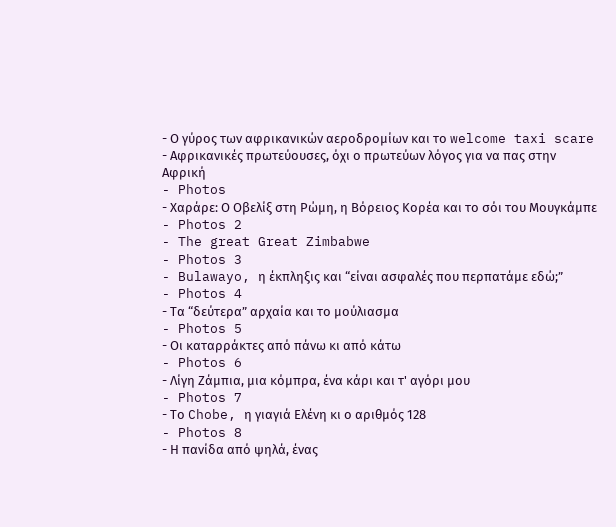- Ο γύρος των αφρικανικών αεροδρομίων και το welcome taxi scare
- Αφρικανικές πρωτεύουσες, όχι ο πρωτεύων λόγος για να πας στην Αφρική
- Photos
- Χαράρε: Ο Οβελίξ στη Ρώμη, η Βόρειος Κορέα και το σόι του Μουγκάμπε
- Photos 2
- The great Great Zimbabwe
- Photos 3
- Bulawayo, η έκπληξις και “είναι ασφαλές που περπατάμε εδώ;”
- Photos 4
- Τα “δεύτερα” αρχαία και το μούλιασμα
- Photos 5
- Οι καταρράκτες από πάνω κι από κάτω
- Photos 6
- Λίγη Ζάμπια, μια κόμπρα, ένα κάρι και τ' αγόρι μου
- Photos 7
- Το Chobe, η γιαγιά Ελένη κι ο αριθμός 128
- Photos 8
- Η πανίδα από ψηλά, ένας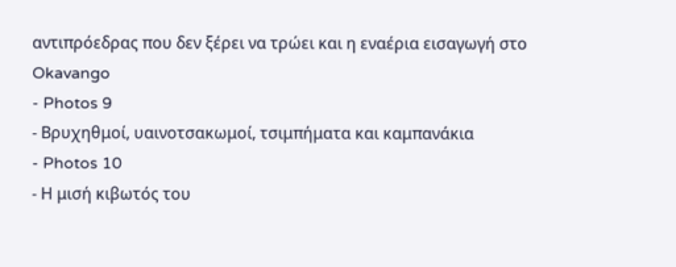αντιπρόεδρας που δεν ξέρει να τρώει και η εναέρια εισαγωγή στο Okavango
- Photos 9
- Βρυχηθμοί, υαινοτσακωμοί, τσιμπήματα και καμπανάκια
- Photos 10
- Η μισή κιβωτός του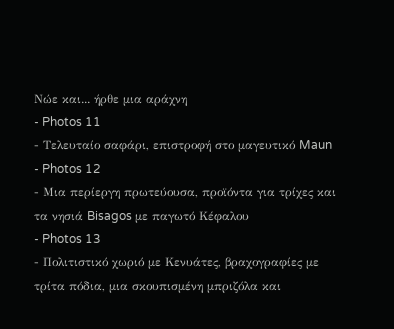Νώε και... ήρθε μια αράχνη
- Photos 11
- Τελευταίο σαφάρι, επιστροφή στο μαγευτικό Maun
- Photos 12
- Μια περίεργη πρωτεύουσα, προϊόντα για τρίχες και τα νησιά Bisagos με παγωτό Κέφαλου
- Photos 13
- Πολιτιστικό χωριό με Κενυάτες, βραχογραφίες με τρίτα πόδια, μια σκουπισμένη μπριζόλα και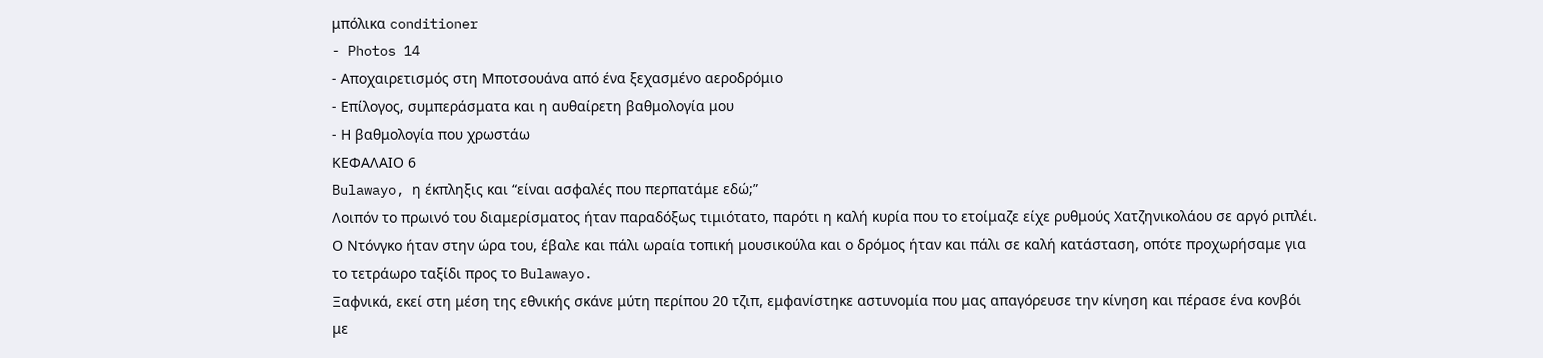μπόλικα conditioner
- Photos 14
- Αποχαιρετισμός στη Μποτσουάνα από ένα ξεχασμένο αεροδρόμιο
- Επίλογος, συμπεράσματα και η αυθαίρετη βαθμολογία μου
- Η βαθμολογία που χρωστάω
ΚΕΦΑΛΑΙΟ 6
Bulawayo, η έκπληξις και “είναι ασφαλές που περπατάμε εδώ;”
Λοιπόν το πρωινό του διαμερίσματος ήταν παραδόξως τιμιότατο, παρότι η καλή κυρία που το ετοίμαζε είχε ρυθμούς Χατζηνικολάου σε αργό ριπλέι. Ο Ντόνγκο ήταν στην ώρα του, έβαλε και πάλι ωραία τοπική μουσικούλα και ο δρόμος ήταν και πάλι σε καλή κατάσταση, οπότε προχωρήσαμε για το τετράωρο ταξίδι προς το Bulawayo.
Ξαφνικά, εκεί στη μέση της εθνικής σκάνε μύτη περίπου 20 τζιπ, εμφανίστηκε αστυνομία που μας απαγόρευσε την κίνηση και πέρασε ένα κονβόι με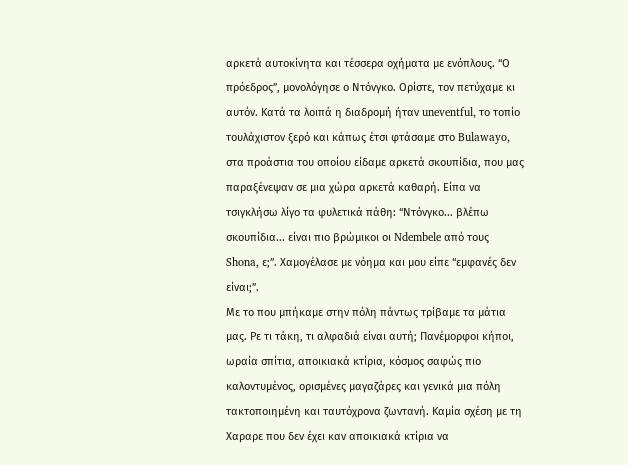αρκετά αυτοκίνητα και τέσσερα οχήματα με ενόπλους. “Ο πρόεδρος”, μονολόγησε ο Ντόνγκο. Ορίστε, τον πετύχαμε κι αυτόν. Κατά τα λοιπά η διαδρομή ήταν uneventful, το τοπίο τουλάχιστον ξερό και κάπως έτσι φτάσαμε στο Bulawayo, στα προάστια του οποίου είδαμε αρκετά σκουπίδια, που μας παραξένεψαν σε μια χώρα αρκετά καθαρή. Είπα να τσιγκλήσω λίγο τα φυλετικά πάθη: “Ντόνγκο... βλέπω σκουπίδια... είναι πιο βρώμικοι οι Ndembele από τους Shona, ε;”. Χαμογέλασε με νόημα και μου είπε “εμφανές δεν είναι;”.
Με το που μπήκαμε στην πόλη πάντως τρίβαμε τα μάτια μας. Ρε τι τάκη, τι αλφαδιά είναι αυτή; Πανέμορφοι κήποι, ωραία σπίτια, αποικιακά κτίρια, κόσμος σαφώς πιο καλοντυμένος, ορισμένες μαγαζάρες και γενικά μια πόλη τακτοποιημένη και ταυτόχρονα ζωντανή. Καμία σχέση με τη Xαραρε που δεν έχει καν αποικιακά κτίρια να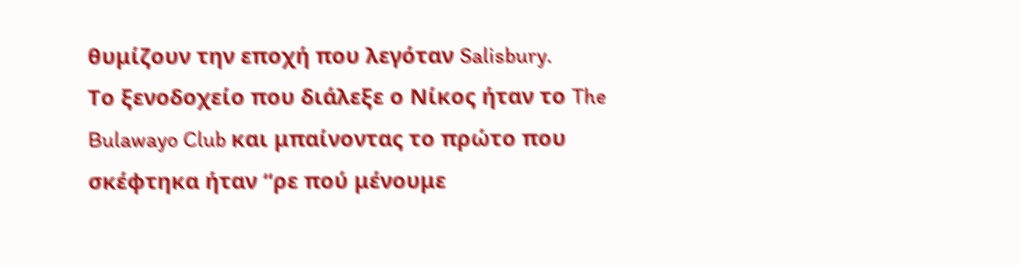θυμίζουν την εποχή που λεγόταν Salisbury.
Το ξενοδοχείο που διάλεξε ο Νίκος ήταν το The Bulawayo Club και μπαίνοντας το πρώτο που σκέφτηκα ήταν “ρε πού μένουμε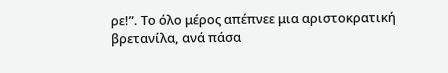ρε!”. Το όλο μέρος απέπνεε μια αριστοκρατική βρετανίλα, ανά πάσα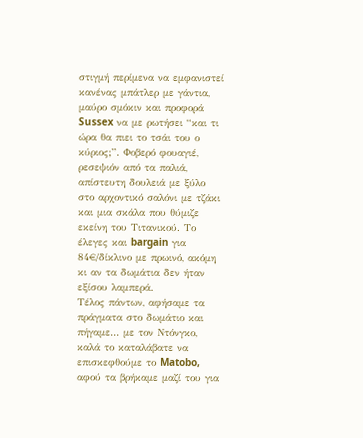στιγμή περίμενα να εμφανιστεί κανένας μπάτλερ με γάντια, μαύρο σμόκιν και προφορά Sussex να με ρωτήσει “και τι ώρα θα πιει το τσάι του ο κύριος;”. Φοβερό φουαγιέ, ρεσεψιόν από τα παλιά, απίστευτη δουλειά με ξύλο στο αρχοντικό σαλόνι με τζάκι και μια σκάλα που θύμιζε εκείνη του Τιτανικού. Το έλεγες και bargain για 84€/δίκλινο με πρωινό, ακόμη κι αν τα δωμάτια δεν ήταν εξίσου λαμπερά.
Τέλος πάντων, αφήσαμε τα πράγματα στο δωμάτιο και πήγαμε... με τον Ντόνγκο, καλά το καταλάβατε να επισκεφθούμε το Matobo, αφού τα βρήκαμε μαζί του για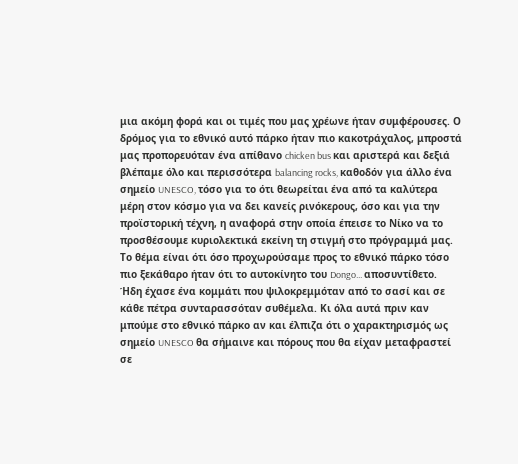μια ακόμη φορά και οι τιμές που μας χρέωνε ήταν συμφέρουσες. Ο δρόμος για το εθνικό αυτό πάρκο ήταν πιο κακοτράχαλος, μπροστά μας προπορευόταν ένα απίθανο chicken bus και αριστερά και δεξιά βλέπαμε όλο και περισσότερα balancing rocks, καθοδόν για άλλο ένα σημείο UNESCO, τόσο για το ότι θεωρείται ένα από τα καλύτερα μέρη στον κόσμο για να δει κανείς ρινόκερους, όσο και για την προϊστορική τέχνη, η αναφορά στην οποία έπεισε το Νίκο να το προσθέσουμε κυριολεκτικά εκείνη τη στιγμή στο πρόγραμμά μας.
Το θέμα είναι ότι όσο προχωρούσαμε προς το εθνικό πάρκο τόσο πιο ξεκάθαρο ήταν ότι το αυτοκίνητο του Dongo... αποσυντίθετο. Ήδη έχασε ένα κομμάτι που ψιλοκρεμμόταν από το σασί και σε κάθε πέτρα συνταρασσόταν συθέμελα. Κι όλα αυτά πριν καν μπούμε στο εθνικό πάρκο αν και έλπιζα ότι ο χαρακτηρισμός ως σημείο UNESCO θα σήμαινε και πόρους που θα είχαν μεταφραστεί σε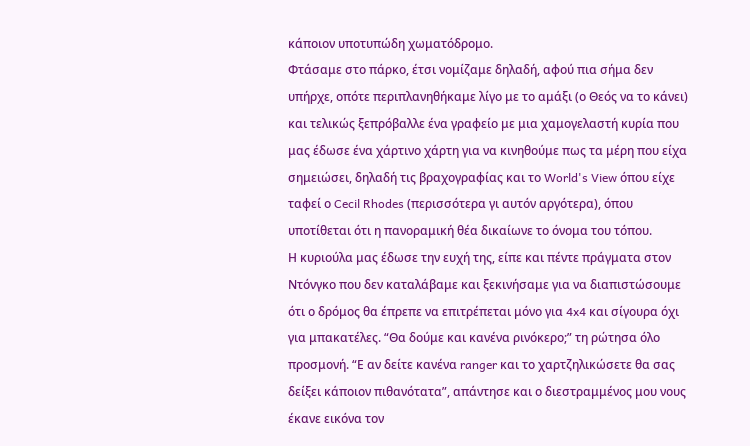κάποιον υποτυπώδη χωματόδρομο.
Φτάσαμε στο πάρκο, έτσι νομίζαμε δηλαδή, αφού πια σήμα δεν υπήρχε, οπότε περιπλανηθήκαμε λίγο με το αμάξι (ο Θεός να το κάνει) και τελικώς ξεπρόβαλλε ένα γραφείο με μια χαμογελαστή κυρία που μας έδωσε ένα χάρτινο χάρτη για να κινηθούμε πως τα μέρη που είχα σημειώσει, δηλαδή τις βραχογραφίας και το World's View όπου είχε ταφεί ο Cecil Rhodes (περισσότερα γι αυτόν αργότερα), όπου υποτίθεται ότι η πανοραμική θέα δικαίωνε το όνομα του τόπου.
Η κυριούλα μας έδωσε την ευχή της, είπε και πέντε πράγματα στον Ντόνγκο που δεν καταλάβαμε και ξεκινήσαμε για να διαπιστώσουμε ότι ο δρόμος θα έπρεπε να επιτρέπεται μόνο για 4x4 και σίγουρα όχι για μπακατέλες. “Θα δούμε και κανένα ρινόκερο;” τη ρώτησα όλο προσμονή. “Ε αν δείτε κανένα ranger και το χαρτζηλικώσετε θα σας δείξει κάποιον πιθανότατα”, απάντησε και ο διεστραμμένος μου νους έκανε εικόνα τον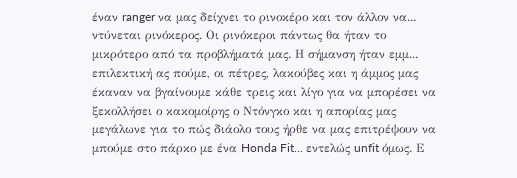έναν ranger να μας δείχνει το ρινοκέρο και τον άλλον να... ντύνεται ρινόκερος. Oι ρινόκεροι πάντως θα ήταν το μικρότερο από τα προβλήματά μας. Η σήμανση ήταν εμμ... επιλεκτική ας πούμε, οι πέτρες, λακούβες και η άμμος μας έκαναν να βγαίνουμε κάθε τρεις και λίγο για να μπορέσει να ξεκολλήσει ο κακομοίρης ο Ντόνγκο και η απορίας μας μεγάλωνε για το πώς διάολο τους ήρθε να μας επιτρέψουν να μπούμε στο πάρκο με ένα Honda Fit... εντελώς unfit όμως. Ε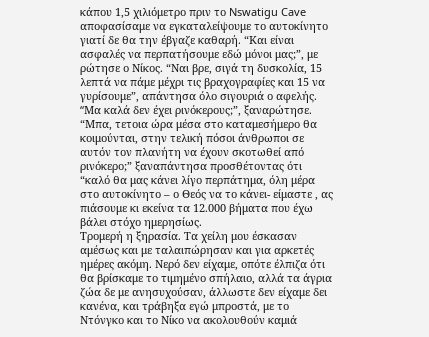κάπου 1,5 χιλιόμετρο πριν το Nswatigu Cave αποφασίσαμε να εγκαταλείψουμε το αυτοκίνητο γιατί δε θα την έβγαζε καθαρή. “Και είναι ασφαλές να περπατήσουμε εδώ μόνοι μας;”, με ρώτησε ο Νίκος. “Ναι βρε, σιγά τη δυσκολία, 15 λεπτά να πάμε μέχρι τις βραχογραφίες και 15 να γυρίσουμε”, απάντησα όλο σιγουριά ο αφελής. “Mα καλά δεν έχει ρινόκερους;”, ξαναρώτησε. “Μπα, τετοια ώρα μέσα στο καταμεσήμερο θα κοιμούνται, στην τελική πόσοι άνθρωποι σε αυτόν τον πλανήτη να έχουν σκοτωθεί από ρινόκερο;” ξαναπάντησα προσθέτοντας ότι “καλό θα μας κάνει λίγο περπάτημα, όλη μέρα στο αυτοκίνητο – ο Θεός να το κάνει- είμαστε , ας πιάσουμε κι εκείνα τα 12.000 βήματα που έχω βάλει στόχο ημερησίως.
Τρομερή η ξηρασία. Τα χείλη μου έσκασαν αμέσως και με ταλαιπώρησαν και για αρκετές ημέρες ακόμη. Νερό δεν είχαμε, οπότε έλπιζα ότι θα βρίσκαμε το τιμημένο σπήλαιο, αλλά τα άγρια ζώα δε με ανησυχούσαν, άλλωστε δεν είχαμε δει κανένα, και τράβηξα εγώ μπροστά, με το Ντόνγκο και το Νίκο να ακολουθούν καμιά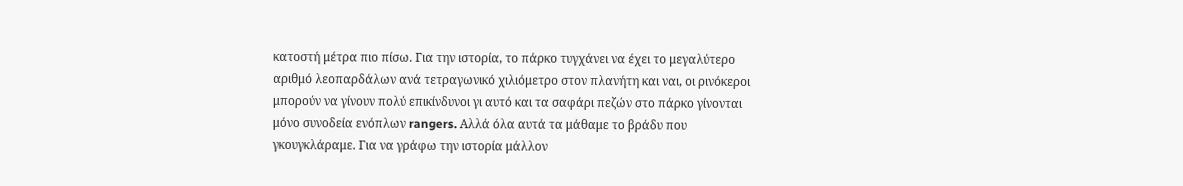κατοστή μέτρα πιο πίσω. Για την ιστορία, το πάρκο τυγχάνει να έχει το μεγαλύτερο αριθμό λεοπαρδάλων ανά τετραγωνικό χιλιόμετρο στον πλανήτη και ναι, οι ρινόκεροι μπορούν να γίνουν πολύ επικίνδυνοι γι αυτό και τα σαφάρι πεζών στο πάρκο γίνονται μόνο συνοδεία ενόπλων rangers. Αλλά όλα αυτά τα μάθαμε το βράδυ που γκουγκλάραμε. Για να γράφω την ιστορία μάλλον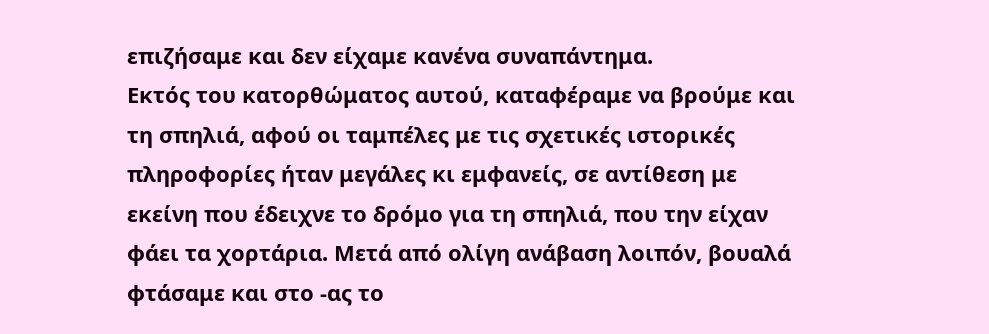επιζήσαμε και δεν είχαμε κανένα συναπάντημα.
Εκτός του κατορθώματος αυτού, καταφέραμε να βρούμε και τη σπηλιά, αφού οι ταμπέλες με τις σχετικές ιστορικές πληροφορίες ήταν μεγάλες κι εμφανείς, σε αντίθεση με εκείνη που έδειχνε το δρόμο για τη σπηλιά, που την είχαν φάει τα χορτάρια. Μετά από ολίγη ανάβαση λοιπόν, βουαλά φτάσαμε και στο -ας το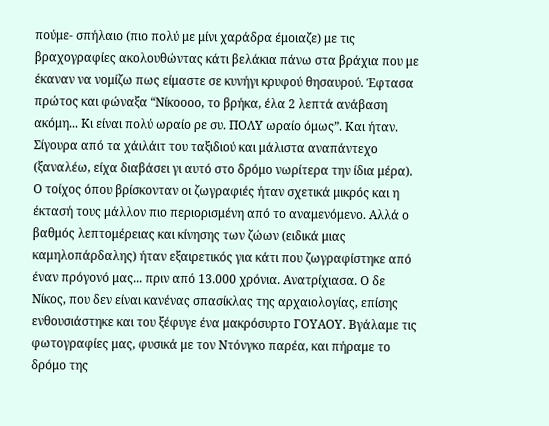πούμε- σπήλαιο (πιο πολύ με μίνι χαράδρα έμοιαζε) με τις βραχογραφίες ακολουθώντας κάτι βελάκια πάνω στα βράχια που με έκαναν να νομίζω πως είμαστε σε κυνήγι κρυφού θησαυρού. Έφτασα πρώτος και φώναξα “Νίκοοοο, το βρήκα, έλα 2 λεπτά ανάβαση ακόμη... Κι είναι πολύ ωραίο ρε συ. ΠΟΛΥ ωραίο όμως”. Και ήταν. Σίγουρα από τα χάιλάιτ του ταξιδιού και μάλιστα αναπάντεχο (ξαναλέω, είχα διαβάσει γι αυτό στο δρόμο νωρίτερα την ίδια μέρα). Ο τοίχος όπου βρίσκονταν οι ζωγραφιές ήταν σχετικά μικρός και η έκτασή τους μάλλον πιο περιορισμένη από το αναμενόμενο. Αλλά ο βαθμός λεπτομέρειας και κίνησης των ζώων (ειδικά μιας καμηλοπάρδαλης) ήταν εξαιρετικός για κάτι που ζωγραφίστηκε από έναν πρόγονό μας... πριν από 13.000 χρόνια. Ανατρίχιασα. Ο δε Νίκος, που δεν είναι κανένας σπασίκλας της αρχαιολογίας, επίσης ενθουσιάστηκε και του ξέφυγε ένα μακρόσυρτο ΓΟΥΑΟΥ. Βγάλαμε τις φωτογραφίες μας, φυσικά με τον Ντόνγκο παρέα, και πήραμε το δρόμο της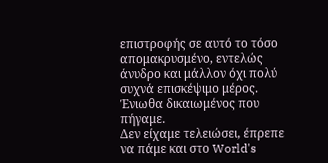επιστροφής σε αυτό το τόσο απομακρυσμένο, εντελώς άνυδρο και μάλλον όχι πολύ συχνά επισκέψιμο μέρος. Ένιωθα δικαιωμένος που πήγαμε.
Δεν είχαμε τελειώσει, έπρεπε να πάμε και στο World's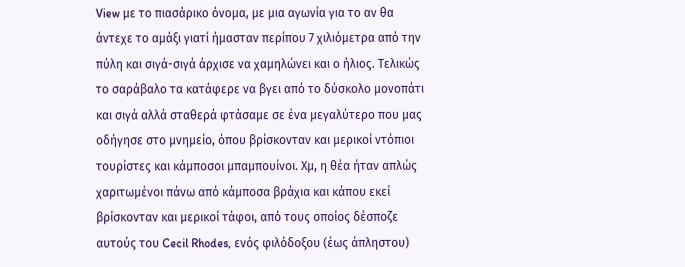View με το πιασάρικο όνομα, με μια αγωνία για το αν θα άντεχε το αμάξι γιατί ήμασταν περίπου 7 χιλιόμετρα από την πύλη και σιγά-σιγά άρχισε να χαμηλώνει και ο ήλιος. Τελικώς το σαράβαλο τα κατάφερε να βγει από το δύσκολο μονοπάτι και σιγά αλλά σταθερά φτάσαμε σε ένα μεγαλύτερο που μας οδήγησε στο μνημείο, όπου βρίσκονταν και μερικοί ντόπιοι τουρίστες και κάμποσοι μπαμπουίνοι. Χμ, η θέα ήταν απλώς χαριτωμένοι πάνω από κάμποσα βράχια και κάπου εκεί βρίσκονταν και μερικοί τάφοι, από τους οποίος δέσποζε αυτούς του Cecil Rhodes, ενός φιλόδοξου (έως άπληστου)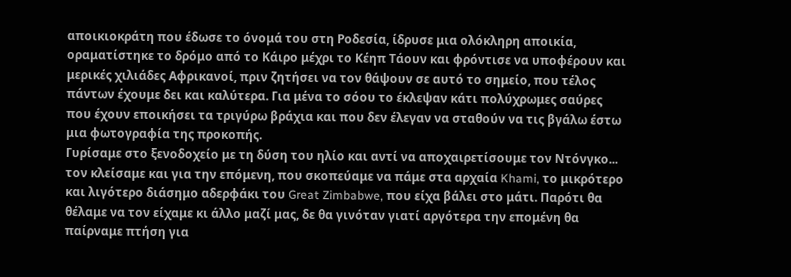αποικιοκράτη που έδωσε το όνομά του στη Ροδεσία, ίδρυσε μια ολόκληρη αποικία, οραματίστηκε το δρόμο από το Κάιρο μέχρι το Κέηπ Τάουν και φρόντισε να υποφέρουν και μερικές χιλιάδες Αφρικανοί, πριν ζητήσει να τον θάψουν σε αυτό το σημείο, που τέλος πάντων έχουμε δει και καλύτερα. Για μένα το σόου το έκλεψαν κάτι πολύχρωμες σαύρες που έχουν εποικήσει τα τριγύρω βράχια και που δεν έλεγαν να σταθούν να τις βγάλω έστω μια φωτογραφία της προκοπής.
Γυρίσαμε στο ξενοδοχείο με τη δύση του ηλίο και αντί να αποχαιρετίσουμε τον Ντόνγκο... τον κλείσαμε και για την επόμενη, που σκοπεύαμε να πάμε στα αρχαία Khami, το μικρότερο και λιγότερο διάσημο αδερφάκι του Great Zimbabwe, που είχα βάλει στο μάτι. Παρότι θα θέλαμε να τον είχαμε κι άλλο μαζί μας, δε θα γινόταν γιατί αργότερα την επομένη θα παίρναμε πτήση για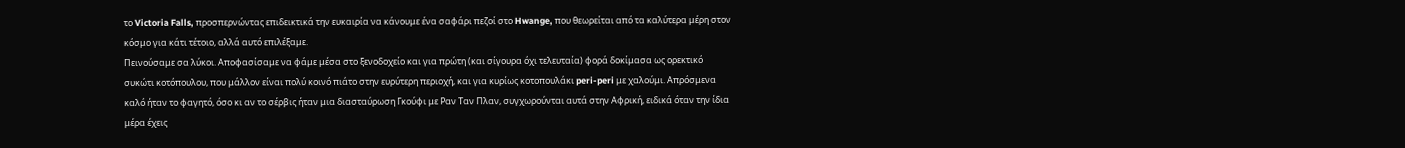το Victoria Falls, προσπερνώντας επιδεικτικά την ευκαιρία να κάνουμε ένα σαφάρι πεζοί στο Hwange, που θεωρείται από τα καλύτερα μέρη στον κόσμο για κάτι τέτοιο, αλλά αυτό επιλέξαμε.
Πεινούσαμε σα λύκοι. Αποφασίσαμε να φάμε μέσα στο ξενοδοχείο και για πρώτη (και σίγουρα όχι τελευταία) φορά δοκίμασα ως ορεκτικό συκώτι κοτόπουλου, που μάλλον είναι πολύ κοινό πιάτο στην ευρύτερη περιοχή, και για κυρίως κοτοπουλάκι peri-peri με χαλούμι. Απρόσμενα καλό ήταν το φαγητό, όσο κι αν το σέρβις ήταν μια διασταύρωση Γκούφι με Ραν Ταν Πλαν, συγχωρούνται αυτά στην Αφρική, ειδικά όταν την ίδια μέρα έχεις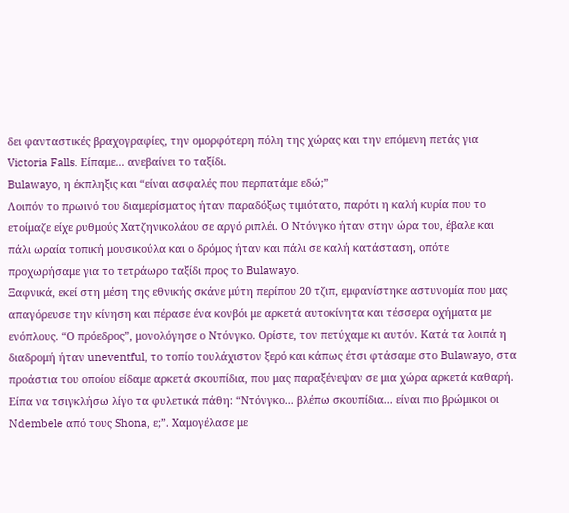δει φανταστικές βραχογραφίες, την ομορφότερη πόλη της χώρας και την επόμενη πετάς για Victoria Falls. Είπαμε... ανεβαίνει το ταξίδι.
Bulawayo, η έκπληξις και “είναι ασφαλές που περπατάμε εδώ;”
Λοιπόν το πρωινό του διαμερίσματος ήταν παραδόξως τιμιότατο, παρότι η καλή κυρία που το ετοίμαζε είχε ρυθμούς Χατζηνικολάου σε αργό ριπλέι. Ο Ντόνγκο ήταν στην ώρα του, έβαλε και πάλι ωραία τοπική μουσικούλα και ο δρόμος ήταν και πάλι σε καλή κατάσταση, οπότε προχωρήσαμε για το τετράωρο ταξίδι προς το Bulawayo.
Ξαφνικά, εκεί στη μέση της εθνικής σκάνε μύτη περίπου 20 τζιπ, εμφανίστηκε αστυνομία που μας απαγόρευσε την κίνηση και πέρασε ένα κονβόι με αρκετά αυτοκίνητα και τέσσερα οχήματα με ενόπλους. “Ο πρόεδρος”, μονολόγησε ο Ντόνγκο. Ορίστε, τον πετύχαμε κι αυτόν. Κατά τα λοιπά η διαδρομή ήταν uneventful, το τοπίο τουλάχιστον ξερό και κάπως έτσι φτάσαμε στο Bulawayo, στα προάστια του οποίου είδαμε αρκετά σκουπίδια, που μας παραξένεψαν σε μια χώρα αρκετά καθαρή. Είπα να τσιγκλήσω λίγο τα φυλετικά πάθη: “Ντόνγκο... βλέπω σκουπίδια... είναι πιο βρώμικοι οι Ndembele από τους Shona, ε;”. Χαμογέλασε με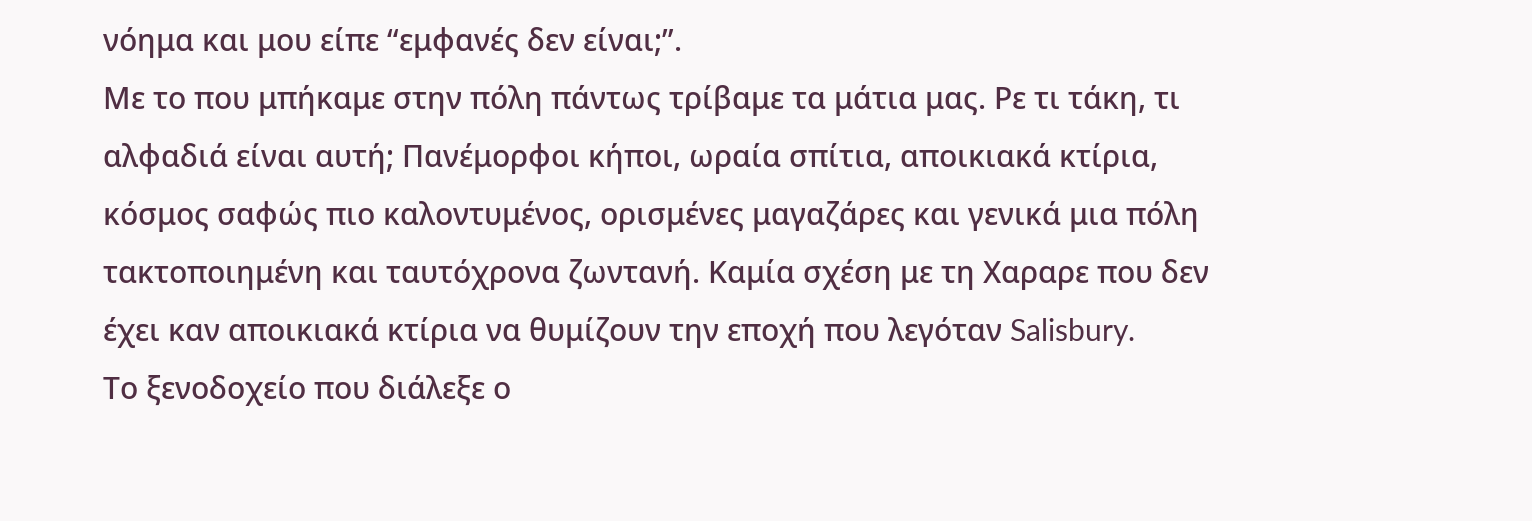νόημα και μου είπε “εμφανές δεν είναι;”.
Με το που μπήκαμε στην πόλη πάντως τρίβαμε τα μάτια μας. Ρε τι τάκη, τι αλφαδιά είναι αυτή; Πανέμορφοι κήποι, ωραία σπίτια, αποικιακά κτίρια, κόσμος σαφώς πιο καλοντυμένος, ορισμένες μαγαζάρες και γενικά μια πόλη τακτοποιημένη και ταυτόχρονα ζωντανή. Καμία σχέση με τη Xαραρε που δεν έχει καν αποικιακά κτίρια να θυμίζουν την εποχή που λεγόταν Salisbury.
Το ξενοδοχείο που διάλεξε ο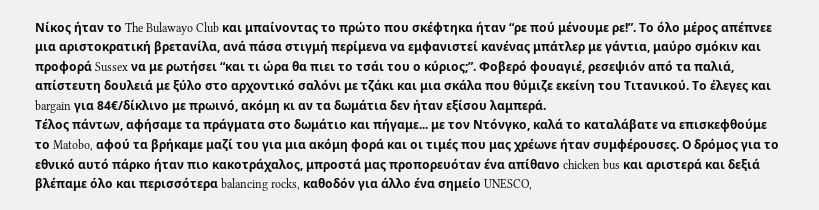Νίκος ήταν το The Bulawayo Club και μπαίνοντας το πρώτο που σκέφτηκα ήταν “ρε πού μένουμε ρε!”. Το όλο μέρος απέπνεε μια αριστοκρατική βρετανίλα, ανά πάσα στιγμή περίμενα να εμφανιστεί κανένας μπάτλερ με γάντια, μαύρο σμόκιν και προφορά Sussex να με ρωτήσει “και τι ώρα θα πιει το τσάι του ο κύριος;”. Φοβερό φουαγιέ, ρεσεψιόν από τα παλιά, απίστευτη δουλειά με ξύλο στο αρχοντικό σαλόνι με τζάκι και μια σκάλα που θύμιζε εκείνη του Τιτανικού. Το έλεγες και bargain για 84€/δίκλινο με πρωινό, ακόμη κι αν τα δωμάτια δεν ήταν εξίσου λαμπερά.
Τέλος πάντων, αφήσαμε τα πράγματα στο δωμάτιο και πήγαμε... με τον Ντόνγκο, καλά το καταλάβατε να επισκεφθούμε το Matobo, αφού τα βρήκαμε μαζί του για μια ακόμη φορά και οι τιμές που μας χρέωνε ήταν συμφέρουσες. Ο δρόμος για το εθνικό αυτό πάρκο ήταν πιο κακοτράχαλος, μπροστά μας προπορευόταν ένα απίθανο chicken bus και αριστερά και δεξιά βλέπαμε όλο και περισσότερα balancing rocks, καθοδόν για άλλο ένα σημείο UNESCO,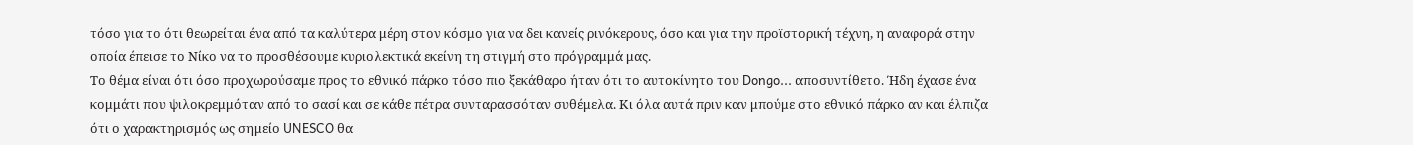τόσο για το ότι θεωρείται ένα από τα καλύτερα μέρη στον κόσμο για να δει κανείς ρινόκερους, όσο και για την προϊστορική τέχνη, η αναφορά στην οποία έπεισε το Νίκο να το προσθέσουμε κυριολεκτικά εκείνη τη στιγμή στο πρόγραμμά μας.
Το θέμα είναι ότι όσο προχωρούσαμε προς το εθνικό πάρκο τόσο πιο ξεκάθαρο ήταν ότι το αυτοκίνητο του Dongo... αποσυντίθετο. Ήδη έχασε ένα κομμάτι που ψιλοκρεμμόταν από το σασί και σε κάθε πέτρα συνταρασσόταν συθέμελα. Κι όλα αυτά πριν καν μπούμε στο εθνικό πάρκο αν και έλπιζα ότι ο χαρακτηρισμός ως σημείο UNESCO θα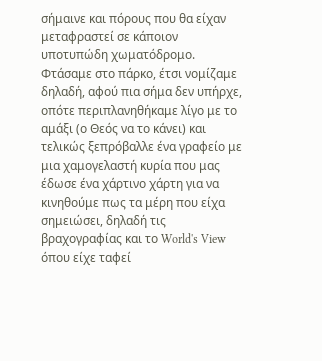σήμαινε και πόρους που θα είχαν μεταφραστεί σε κάποιον υποτυπώδη χωματόδρομο.
Φτάσαμε στο πάρκο, έτσι νομίζαμε δηλαδή, αφού πια σήμα δεν υπήρχε, οπότε περιπλανηθήκαμε λίγο με το αμάξι (ο Θεός να το κάνει) και τελικώς ξεπρόβαλλε ένα γραφείο με μια χαμογελαστή κυρία που μας έδωσε ένα χάρτινο χάρτη για να κινηθούμε πως τα μέρη που είχα σημειώσει, δηλαδή τις βραχογραφίας και το World's View όπου είχε ταφεί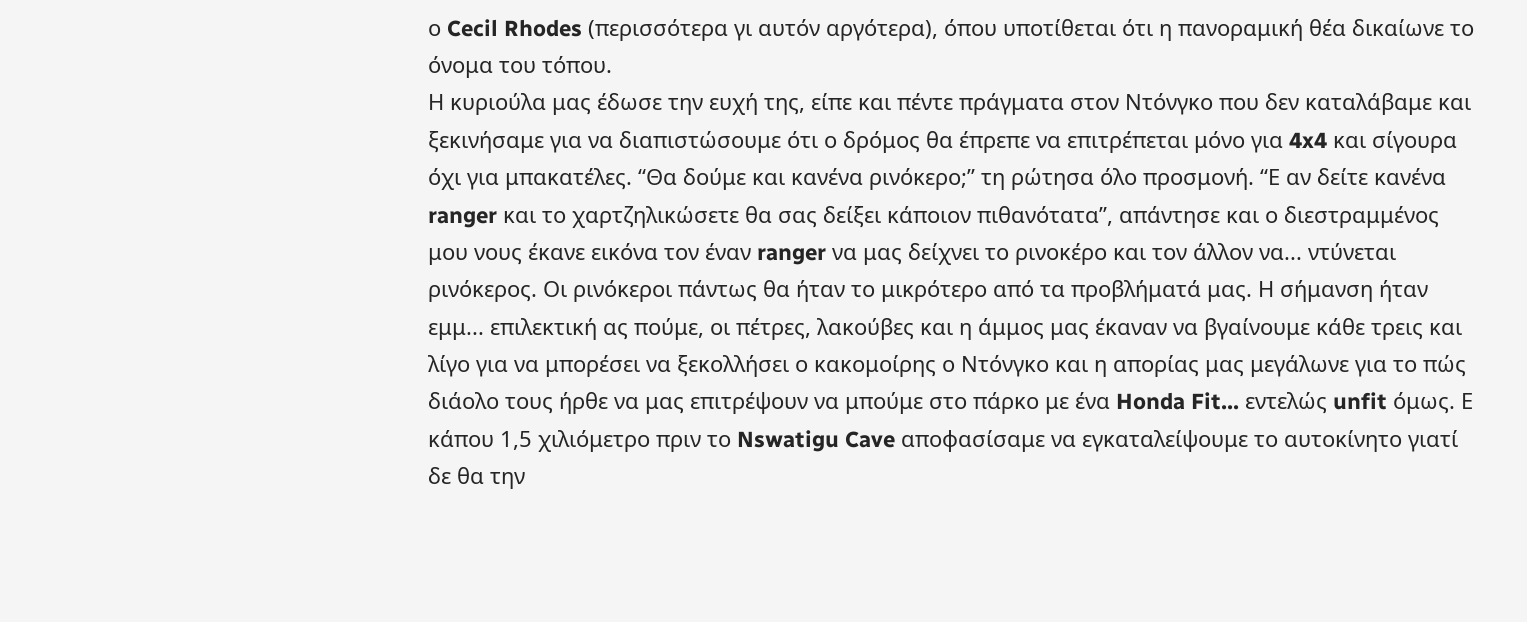ο Cecil Rhodes (περισσότερα γι αυτόν αργότερα), όπου υποτίθεται ότι η πανοραμική θέα δικαίωνε το όνομα του τόπου.
Η κυριούλα μας έδωσε την ευχή της, είπε και πέντε πράγματα στον Ντόνγκο που δεν καταλάβαμε και ξεκινήσαμε για να διαπιστώσουμε ότι ο δρόμος θα έπρεπε να επιτρέπεται μόνο για 4x4 και σίγουρα όχι για μπακατέλες. “Θα δούμε και κανένα ρινόκερο;” τη ρώτησα όλο προσμονή. “Ε αν δείτε κανένα ranger και το χαρτζηλικώσετε θα σας δείξει κάποιον πιθανότατα”, απάντησε και ο διεστραμμένος μου νους έκανε εικόνα τον έναν ranger να μας δείχνει το ρινοκέρο και τον άλλον να... ντύνεται ρινόκερος. Oι ρινόκεροι πάντως θα ήταν το μικρότερο από τα προβλήματά μας. Η σήμανση ήταν εμμ... επιλεκτική ας πούμε, οι πέτρες, λακούβες και η άμμος μας έκαναν να βγαίνουμε κάθε τρεις και λίγο για να μπορέσει να ξεκολλήσει ο κακομοίρης ο Ντόνγκο και η απορίας μας μεγάλωνε για το πώς διάολο τους ήρθε να μας επιτρέψουν να μπούμε στο πάρκο με ένα Honda Fit... εντελώς unfit όμως. Ε κάπου 1,5 χιλιόμετρο πριν το Nswatigu Cave αποφασίσαμε να εγκαταλείψουμε το αυτοκίνητο γιατί δε θα την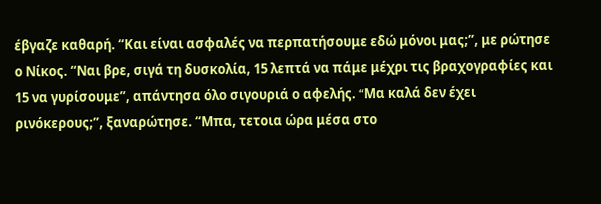έβγαζε καθαρή. “Και είναι ασφαλές να περπατήσουμε εδώ μόνοι μας;”, με ρώτησε ο Νίκος. “Ναι βρε, σιγά τη δυσκολία, 15 λεπτά να πάμε μέχρι τις βραχογραφίες και 15 να γυρίσουμε”, απάντησα όλο σιγουριά ο αφελής. “Mα καλά δεν έχει ρινόκερους;”, ξαναρώτησε. “Μπα, τετοια ώρα μέσα στο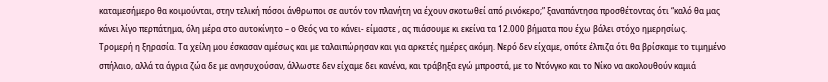καταμεσήμερο θα κοιμούνται, στην τελική πόσοι άνθρωποι σε αυτόν τον πλανήτη να έχουν σκοτωθεί από ρινόκερο;” ξαναπάντησα προσθέτοντας ότι “καλό θα μας κάνει λίγο περπάτημα, όλη μέρα στο αυτοκίνητο – ο Θεός να το κάνει- είμαστε , ας πιάσουμε κι εκείνα τα 12.000 βήματα που έχω βάλει στόχο ημερησίως.
Τρομερή η ξηρασία. Τα χείλη μου έσκασαν αμέσως και με ταλαιπώρησαν και για αρκετές ημέρες ακόμη. Νερό δεν είχαμε, οπότε έλπιζα ότι θα βρίσκαμε το τιμημένο σπήλαιο, αλλά τα άγρια ζώα δε με ανησυχούσαν, άλλωστε δεν είχαμε δει κανένα, και τράβηξα εγώ μπροστά, με το Ντόνγκο και το Νίκο να ακολουθούν καμιά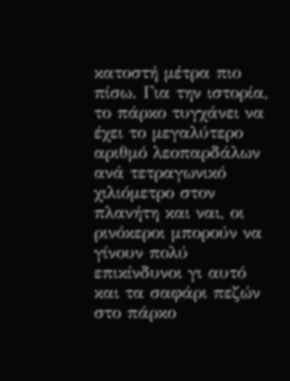κατοστή μέτρα πιο πίσω. Για την ιστορία, το πάρκο τυγχάνει να έχει το μεγαλύτερο αριθμό λεοπαρδάλων ανά τετραγωνικό χιλιόμετρο στον πλανήτη και ναι, οι ρινόκεροι μπορούν να γίνουν πολύ επικίνδυνοι γι αυτό και τα σαφάρι πεζών στο πάρκο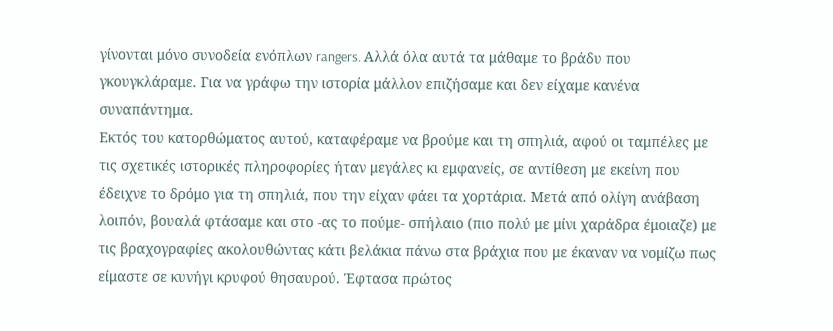γίνονται μόνο συνοδεία ενόπλων rangers. Αλλά όλα αυτά τα μάθαμε το βράδυ που γκουγκλάραμε. Για να γράφω την ιστορία μάλλον επιζήσαμε και δεν είχαμε κανένα συναπάντημα.
Εκτός του κατορθώματος αυτού, καταφέραμε να βρούμε και τη σπηλιά, αφού οι ταμπέλες με τις σχετικές ιστορικές πληροφορίες ήταν μεγάλες κι εμφανείς, σε αντίθεση με εκείνη που έδειχνε το δρόμο για τη σπηλιά, που την είχαν φάει τα χορτάρια. Μετά από ολίγη ανάβαση λοιπόν, βουαλά φτάσαμε και στο -ας το πούμε- σπήλαιο (πιο πολύ με μίνι χαράδρα έμοιαζε) με τις βραχογραφίες ακολουθώντας κάτι βελάκια πάνω στα βράχια που με έκαναν να νομίζω πως είμαστε σε κυνήγι κρυφού θησαυρού. Έφτασα πρώτος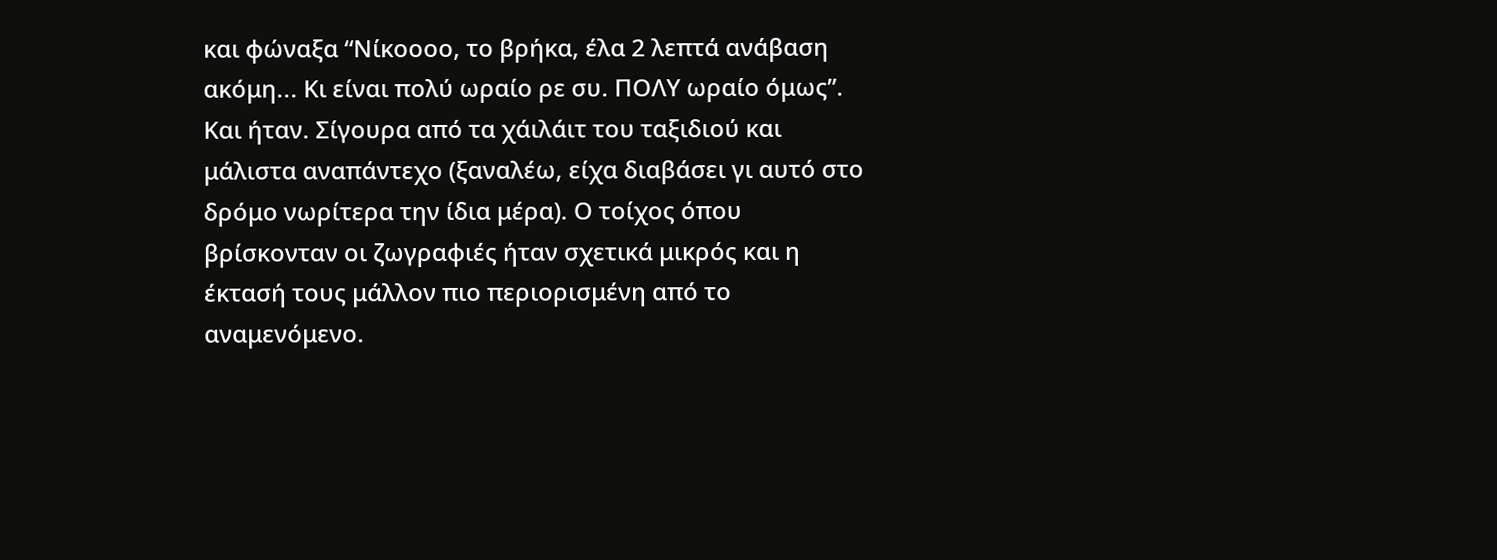και φώναξα “Νίκοοοο, το βρήκα, έλα 2 λεπτά ανάβαση ακόμη... Κι είναι πολύ ωραίο ρε συ. ΠΟΛΥ ωραίο όμως”. Και ήταν. Σίγουρα από τα χάιλάιτ του ταξιδιού και μάλιστα αναπάντεχο (ξαναλέω, είχα διαβάσει γι αυτό στο δρόμο νωρίτερα την ίδια μέρα). Ο τοίχος όπου βρίσκονταν οι ζωγραφιές ήταν σχετικά μικρός και η έκτασή τους μάλλον πιο περιορισμένη από το αναμενόμενο.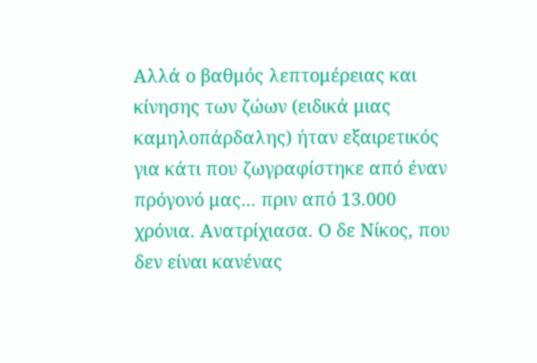Αλλά ο βαθμός λεπτομέρειας και κίνησης των ζώων (ειδικά μιας καμηλοπάρδαλης) ήταν εξαιρετικός για κάτι που ζωγραφίστηκε από έναν πρόγονό μας... πριν από 13.000 χρόνια. Ανατρίχιασα. Ο δε Νίκος, που δεν είναι κανένας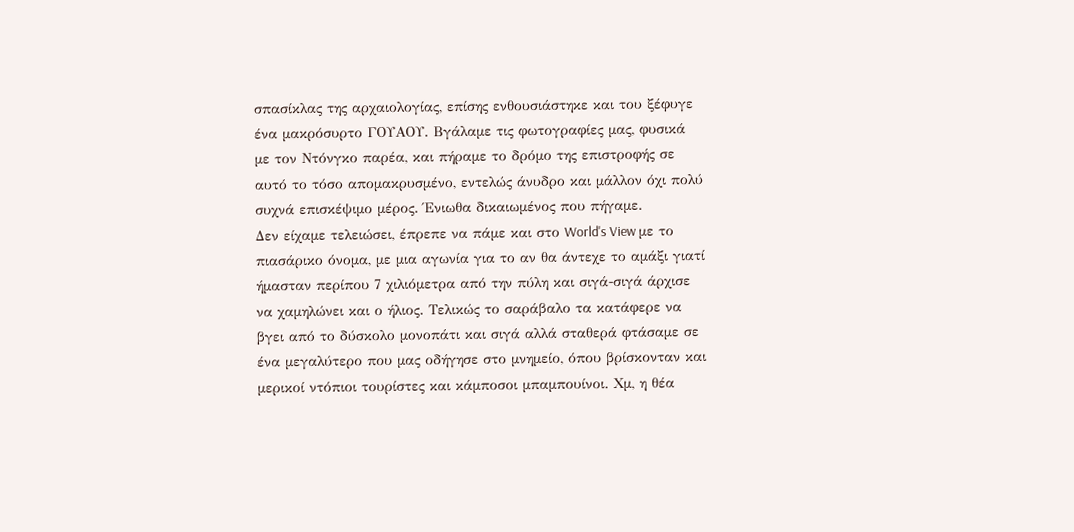σπασίκλας της αρχαιολογίας, επίσης ενθουσιάστηκε και του ξέφυγε ένα μακρόσυρτο ΓΟΥΑΟΥ. Βγάλαμε τις φωτογραφίες μας, φυσικά με τον Ντόνγκο παρέα, και πήραμε το δρόμο της επιστροφής σε αυτό το τόσο απομακρυσμένο, εντελώς άνυδρο και μάλλον όχι πολύ συχνά επισκέψιμο μέρος. Ένιωθα δικαιωμένος που πήγαμε.
Δεν είχαμε τελειώσει, έπρεπε να πάμε και στο World's View με το πιασάρικο όνομα, με μια αγωνία για το αν θα άντεχε το αμάξι γιατί ήμασταν περίπου 7 χιλιόμετρα από την πύλη και σιγά-σιγά άρχισε να χαμηλώνει και ο ήλιος. Τελικώς το σαράβαλο τα κατάφερε να βγει από το δύσκολο μονοπάτι και σιγά αλλά σταθερά φτάσαμε σε ένα μεγαλύτερο που μας οδήγησε στο μνημείο, όπου βρίσκονταν και μερικοί ντόπιοι τουρίστες και κάμποσοι μπαμπουίνοι. Χμ, η θέα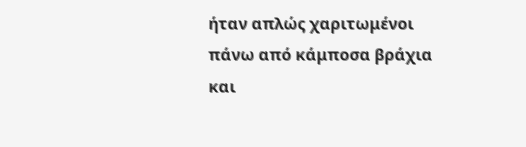ήταν απλώς χαριτωμένοι πάνω από κάμποσα βράχια και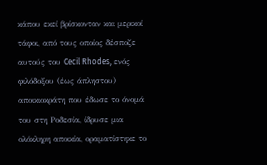κάπου εκεί βρίσκονταν και μερικοί τάφοι, από τους οποίος δέσποζε αυτούς του Cecil Rhodes, ενός φιλόδοξου (έως άπληστου) αποικιοκράτη που έδωσε το όνομά του στη Ροδεσία, ίδρυσε μια ολόκληρη αποικία, οραματίστηκε το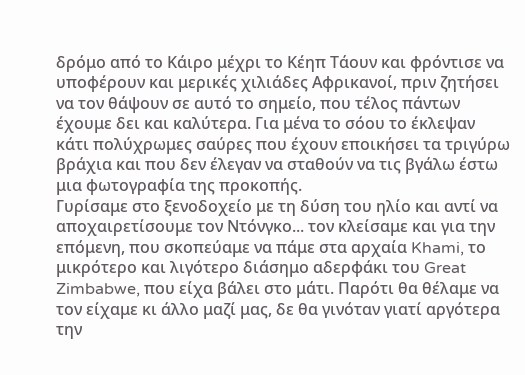δρόμο από το Κάιρο μέχρι το Κέηπ Τάουν και φρόντισε να υποφέρουν και μερικές χιλιάδες Αφρικανοί, πριν ζητήσει να τον θάψουν σε αυτό το σημείο, που τέλος πάντων έχουμε δει και καλύτερα. Για μένα το σόου το έκλεψαν κάτι πολύχρωμες σαύρες που έχουν εποικήσει τα τριγύρω βράχια και που δεν έλεγαν να σταθούν να τις βγάλω έστω μια φωτογραφία της προκοπής.
Γυρίσαμε στο ξενοδοχείο με τη δύση του ηλίο και αντί να αποχαιρετίσουμε τον Ντόνγκο... τον κλείσαμε και για την επόμενη, που σκοπεύαμε να πάμε στα αρχαία Khami, το μικρότερο και λιγότερο διάσημο αδερφάκι του Great Zimbabwe, που είχα βάλει στο μάτι. Παρότι θα θέλαμε να τον είχαμε κι άλλο μαζί μας, δε θα γινόταν γιατί αργότερα την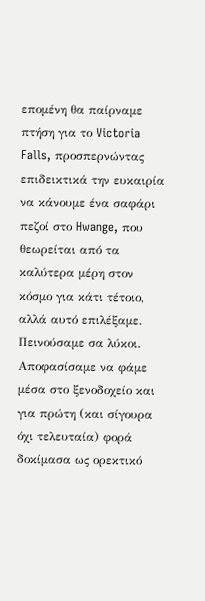επομένη θα παίρναμε πτήση για το Victoria Falls, προσπερνώντας επιδεικτικά την ευκαιρία να κάνουμε ένα σαφάρι πεζοί στο Hwange, που θεωρείται από τα καλύτερα μέρη στον κόσμο για κάτι τέτοιο, αλλά αυτό επιλέξαμε.
Πεινούσαμε σα λύκοι. Αποφασίσαμε να φάμε μέσα στο ξενοδοχείο και για πρώτη (και σίγουρα όχι τελευταία) φορά δοκίμασα ως ορεκτικό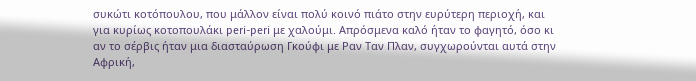συκώτι κοτόπουλου, που μάλλον είναι πολύ κοινό πιάτο στην ευρύτερη περιοχή, και για κυρίως κοτοπουλάκι peri-peri με χαλούμι. Απρόσμενα καλό ήταν το φαγητό, όσο κι αν το σέρβις ήταν μια διασταύρωση Γκούφι με Ραν Ταν Πλαν, συγχωρούνται αυτά στην Αφρική,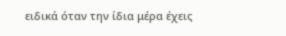ειδικά όταν την ίδια μέρα έχεις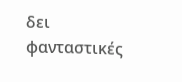δει φανταστικές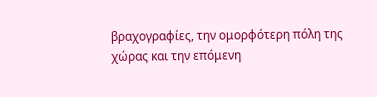βραχογραφίες, την ομορφότερη πόλη της χώρας και την επόμενη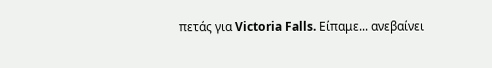πετάς για Victoria Falls. Είπαμε... ανεβαίνει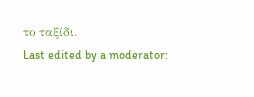το ταξίδι.
Last edited by a moderator: